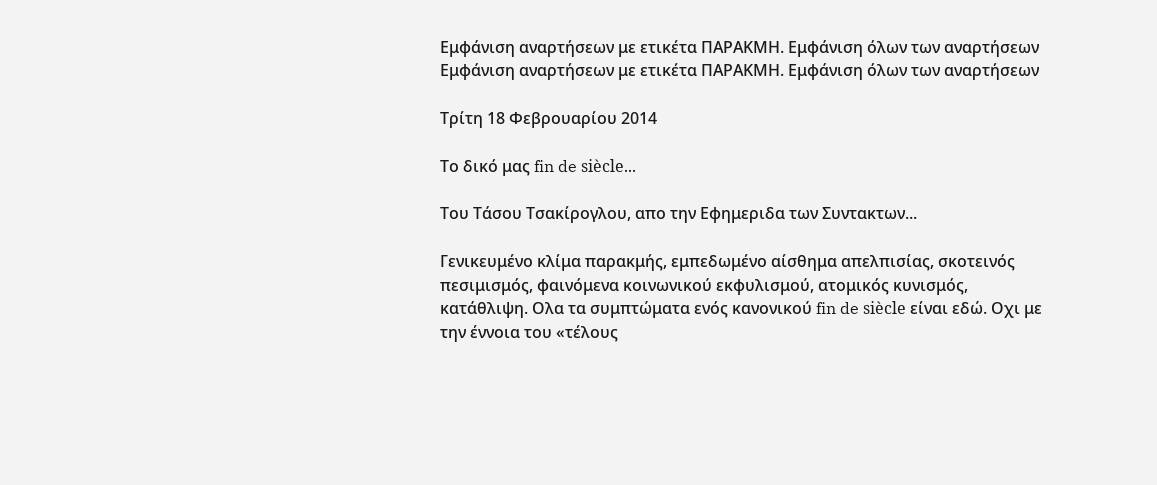Εμφάνιση αναρτήσεων με ετικέτα ΠΑΡΑΚΜΗ. Εμφάνιση όλων των αναρτήσεων
Εμφάνιση αναρτήσεων με ετικέτα ΠΑΡΑΚΜΗ. Εμφάνιση όλων των αναρτήσεων

Τρίτη 18 Φεβρουαρίου 2014

Το δικό μας fin de siècle...

Του Τάσου Τσακίρογλου, απο την Εφημεριδα των Συντακτων...

Γενικευμένο κλίμα παρακμής, εμπεδωμένο αίσθημα απελπισίας, σκοτεινός πεσιμισμός, φαινόμενα κοινωνικού εκφυλισμού, ατομικός κυνισμός, κατάθλιψη. Ολα τα συμπτώματα ενός κανονικού fin de siècle είναι εδώ. Οχι με την έννοια του «τέλους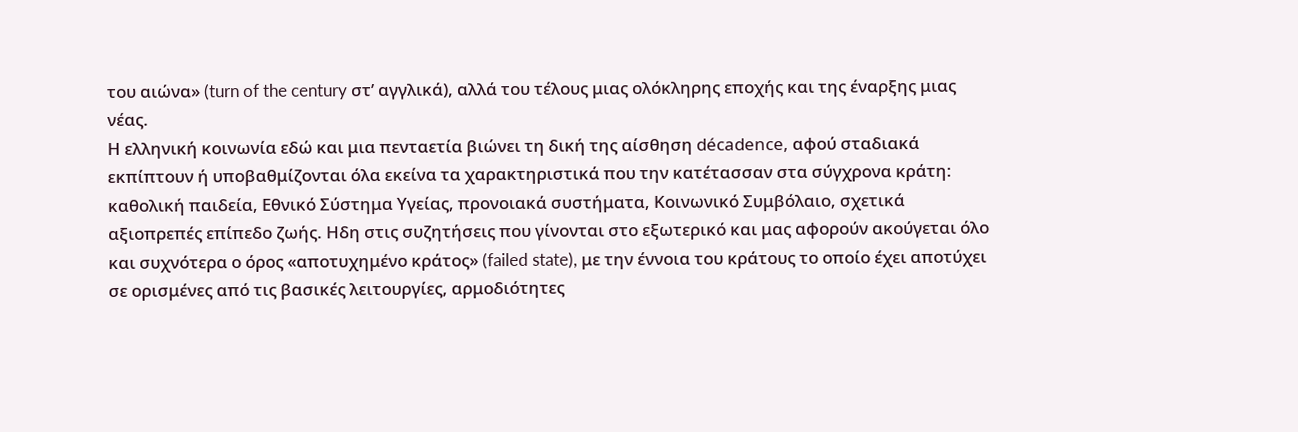του αιώνα» (turn of the century στ’ αγγλικά), αλλά του τέλους μιας ολόκληρης εποχής και της έναρξης μιας νέας.
Η ελληνική κοινωνία εδώ και μια πενταετία βιώνει τη δική της αίσθηση décadence, αφού σταδιακά εκπίπτουν ή υποβαθμίζονται όλα εκείνα τα χαρακτηριστικά που την κατέτασσαν στα σύγχρονα κράτη: καθολική παιδεία, Εθνικό Σύστημα Υγείας, προνοιακά συστήματα, Κοινωνικό Συμβόλαιο, σχετικά αξιοπρεπές επίπεδο ζωής. Ηδη στις συζητήσεις που γίνονται στο εξωτερικό και μας αφορούν ακούγεται όλο και συχνότερα ο όρος «αποτυχημένο κράτος» (failed state), με την έννοια του κράτους το οποίο έχει αποτύχει σε ορισμένες από τις βασικές λειτουργίες, αρμοδιότητες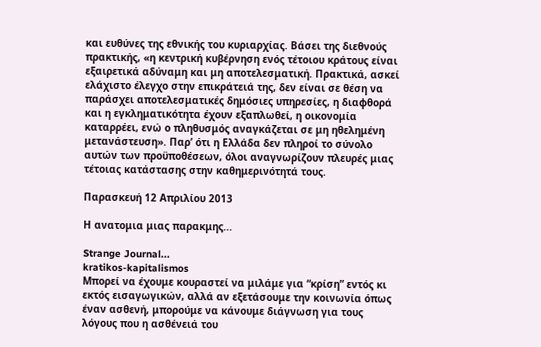και ευθύνες της εθνικής του κυριαρχίας. Βάσει της διεθνούς πρακτικής, «η κεντρική κυβέρνηση ενός τέτοιου κράτους είναι εξαιρετικά αδύναμη και μη αποτελεσματική. Πρακτικά, ασκεί ελάχιστο έλεγχο στην επικράτειά της, δεν είναι σε θέση να παράσχει αποτελεσματικές δημόσιες υπηρεσίες, η διαφθορά και η εγκληματικότητα έχουν εξαπλωθεί, η οικονομία καταρρέει, ενώ ο πληθυσμός αναγκάζεται σε μη ηθελημένη μετανάστευση». Παρ’ ότι η Ελλάδα δεν πληροί το σύνολο αυτών των προϋποθέσεων, όλοι αναγνωρίζουν πλευρές μιας τέτοιας κατάστασης στην καθημερινότητά τους.

Παρασκευή 12 Απριλίου 2013

Η ανατομια μιας παρακμης...

Strange Journal...
kratikos-kapitalismos
Μπορεί να έχουμε κουραστεί να μιλάμε για “κρίση” εντός κι εκτός εισαγωγικών, αλλά αν εξετάσουμε την κοινωνία όπως έναν ασθενή, μπορούμε να κάνουμε διάγνωση για τους λόγους που η ασθένειά του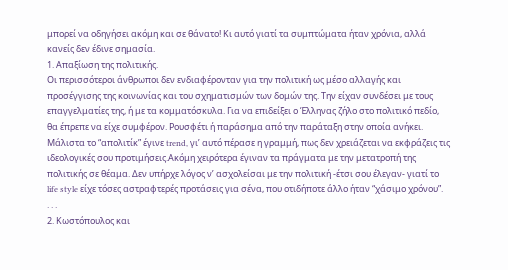μπορεί να οδηγήσει ακόμη και σε θάνατο! Κι αυτό γιατί τα συμπτώματα ήταν χρόνια, αλλά κανείς δεν έδινε σημασία.
1. Απαξίωση της πολιτικής.
Οι περισσότεροι άνθρωποι δεν ενδιαφέρονταν για την πολιτική ως μέσο αλλαγής και προσέγγισης της κοινωνίας και του σχηματισμών των δομών της. Την είχαν συνδέσει με τους επαγγελματίες της, ή με τα κομματόσκυλα. Για να επιδείξει ο Έλληνας ζήλο στο πολιτικό πεδίο, θα έπρεπε να είχε συμφέρον. Ρουσφέτι ή παράσημα από την παράταξη στην οποία ανήκει. Μάλιστα το “απολιτίκ” έγινε trend, γι’ αυτό πέρασε η γραμμή, πως δεν χρειάζεται να εκφράζεις τις ιδεολογικές σου προτιμήσεις.Ακόμη χειρότερα έγιναν τα πράγματα με την μετατροπή της πολιτικής σε θέαμα. Δεν υπήρχε λόγος ν’ ασχολείσαι με την πολιτική -έτσι σου έλεγαν- γιατί το life style είχε τόσες αστραφτερές προτάσεις για σένα, που οτιδήποτε άλλο ήταν “χάσιμο χρόνου”.
. . .
2. Κωστόπουλος και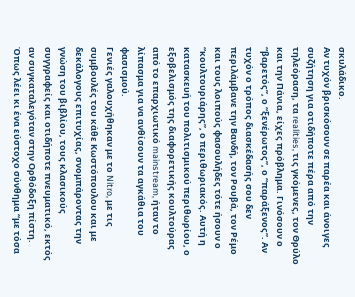σκυλάδικο.
Αν τυχόν βρισκόσουν σε παρέα και άνοιγες συζήτηση για οτιδήποτε πέρα από την τηλεόραση, τα realities, τις γκόμενες, τον Θρύλο και την Πάνια, είχες πρόβλημα. Γινόσουν ο “βαρετός”, ο “ξενέρωτος”, ο “παράξενος”. Αν τυχόν ο τρόπος διασκέδασής σου δεν περιλάμβανε την Βανδή, τον Ρουβά, τον Ρέμο και τους λοιπούς φασουλήδες τότε ήσουν ο “κουλτουριάρης”, ο περιθωριακός. Αυτή η κατασκευή του πολιτισμικού περιθωρίου, ο εξοβελισμός της διαφορετικής κουλτούρας από το επαρχιωτικό mainstream, ήταν το λίπασμα για να ανθίσουν τα αγκάθια του φασισμού.
Γενιές γαλουχήθηκαν με το Nitro, με τις συμβουλές του κάθε Κωστόπουλου και με δεκάλογους επιτυχίας, σνομπάροντας την γνώση του βιβλίου, τους κλασικούς συγγραφείς και οτιδήποτε πνευματικό, εκτός αν συγκαταλεγόταν στην Ορθόδοξη πίστη. Όπως λέει κι ένα εύστοχο σύνθημα “με τόσα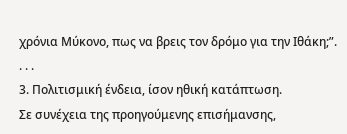χρόνια Μύκονο, πως να βρεις τον δρόμο για την Ιθάκη;”.
. . .
3. Πολιτισμική ένδεια, ίσον ηθική κατάπτωση.
Σε συνέχεια της προηγούμενης επισήμανσης,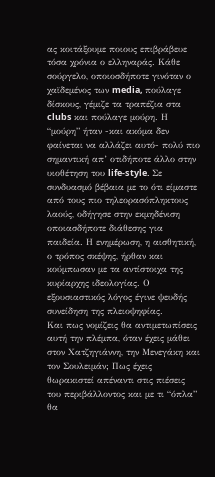ας κοιτάξουμε ποιους επιβράβευε τόσα χρόνια ο ελληναράς. Κάθε σούργελο, οποιοσδήποτε γινόταν ο χαϊδεμένος των media, πούλαγε δίσκους, γέμιζε τα τραπέζια στα clubs και πούλαγε μούρη. Η “μούρη” ήταν -και ακόμα δεν φαίνεται να αλλάζει αυτό- πολύ πιο σημαντική απ’ οτιδήποτε άλλο στην υιοθέτηση του life-style. Σε συνδυασμό βέβαια με το ότι είμαστε από τους πιο τηλεορασόπληκτους λαούς, οδήγησε στην εκμηδένιση οποιασδήποτε διάθεσης για παιδεία. Η ενημέρωση, η αισθητική, ο τρόπος σκέψης, ήρθαν και κούμπωσαν με τα αντίστοιχα της κυρίαρχης ιδεολογίας. Ο εξουσιαστικός λόγος έγινε ψευδής συνείδηση της πλειοψηφίας.
Και πως νομίζεις θα αντιμετωπίσεις αυτή την πλέμπα, όταν έχεις μάθει στον Χατζηγιάννη, την Μενεγάκη και τον Σουλειμάν; Πως έχεις θωρακιστεί απέναντι στις πιέσεις του περιβάλλοντος και με τι “όπλα” θα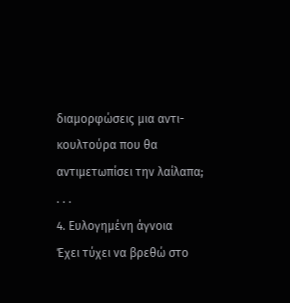διαμορφώσεις μια αντι-κουλτούρα που θα αντιμετωπίσει την λαίλαπα;
. . .
4. Ευλογημένη άγνοια
Έχει τύχει να βρεθώ στο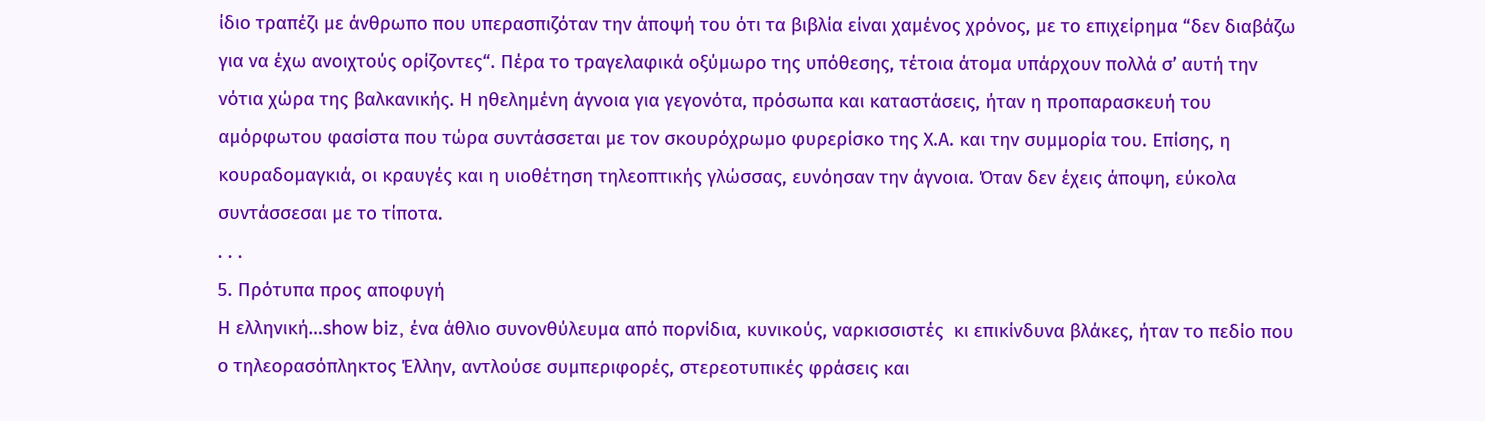ίδιο τραπέζι με άνθρωπο που υπερασπιζόταν την άποψή του ότι τα βιβλία είναι χαμένος χρόνος, με το επιχείρημα “δεν διαβάζω για να έχω ανοιχτούς ορίζοντες“. Πέρα το τραγελαφικά οξύμωρο της υπόθεσης, τέτοια άτομα υπάρχουν πολλά σ’ αυτή την νότια χώρα της βαλκανικής. Η ηθελημένη άγνοια για γεγονότα, πρόσωπα και καταστάσεις, ήταν η προπαρασκευή του αμόρφωτου φασίστα που τώρα συντάσσεται με τον σκουρόχρωμο φυρερίσκο της Χ.Α. και την συμμορία του. Επίσης, η κουραδομαγκιά, οι κραυγές και η υιοθέτηση τηλεοπτικής γλώσσας, ευνόησαν την άγνοια. Όταν δεν έχεις άποψη, εύκολα συντάσσεσαι με το τίποτα.
. . .
5. Πρότυπα προς αποφυγή
Η ελληνική…show biz, ένα άθλιο συνονθύλευμα από πορνίδια, κυνικούς, ναρκισσιστές  κι επικίνδυνα βλάκες, ήταν το πεδίο που ο τηλεορασόπληκτος Έλλην, αντλούσε συμπεριφορές, στερεοτυπικές φράσεις και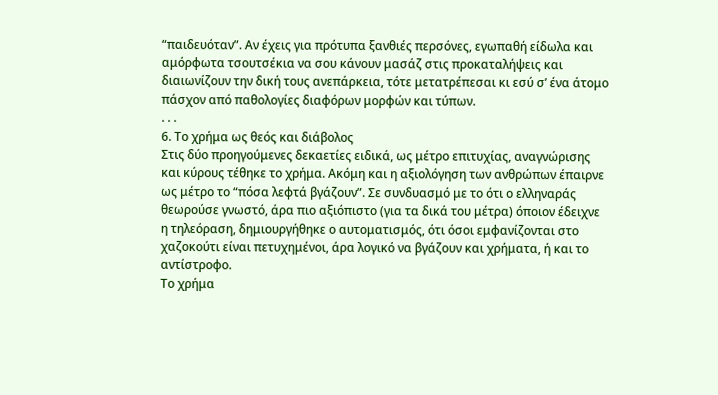“παιδευόταν”. Αν έχεις για πρότυπα ξανθιές περσόνες, εγωπαθή είδωλα και αμόρφωτα τσουτσέκια να σου κάνουν μασάζ στις προκαταλήψεις και διαιωνίζουν την δική τους ανεπάρκεια, τότε μετατρέπεσαι κι εσύ σ’ ένα άτομο πάσχον από παθολογίες διαφόρων μορφών και τύπων.
. . .
6. Το χρήμα ως θεός και διάβολος
Στις δύο προηγούμενες δεκαετίες ειδικά, ως μέτρο επιτυχίας, αναγνώρισης και κύρους τέθηκε το χρήμα. Ακόμη και η αξιολόγηση των ανθρώπων έπαιρνε ως μέτρο το “πόσα λεφτά βγάζουν”. Σε συνδυασμό με το ότι ο ελληναράς θεωρούσε γνωστό, άρα πιο αξιόπιστο (για τα δικά του μέτρα) όποιον έδειχνε η τηλεόραση, δημιουργήθηκε ο αυτοματισμός, ότι όσοι εμφανίζονται στο χαζοκούτι είναι πετυχημένοι, άρα λογικό να βγάζουν και χρήματα, ή και το αντίστροφο.
Το χρήμα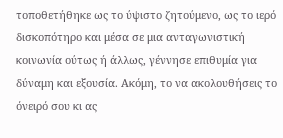τοποθετήθηκε ως το ύψιστο ζητούμενο, ως το ιερό δισκοπότηρο και μέσα σε μια ανταγωνιστική κοινωνία ούτως ή άλλως, γέννησε επιθυμία για δύναμη και εξουσία. Ακόμη, το να ακολουθήσεις το όνειρό σου κι ας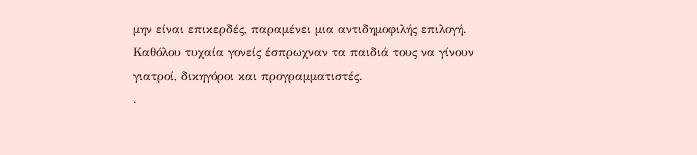μην είναι επικερδές, παραμένει μια αντιδημοφιλής επιλογή. Καθόλου τυχαία γονείς έσπρωχναν τα παιδιά τους να γίνουν γιατροί, δικηγόροι και προγραμματιστές.
.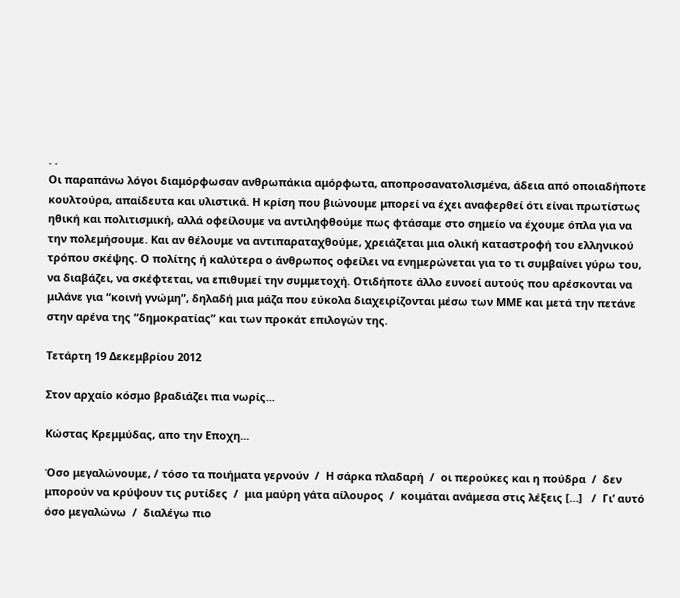. .
Οι παραπάνω λόγοι διαμόρφωσαν ανθρωπάκια αμόρφωτα, αποπροσανατολισμένα, άδεια από οποιαδήποτε κουλτούρα, απαίδευτα και υλιστικά. Η κρίση που βιώνουμε μπορεί να έχει αναφερθεί ότι είναι πρωτίστως ηθική και πολιτισμική, αλλά οφείλουμε να αντιληφθούμε πως φτάσαμε στο σημείο να έχουμε όπλα για να την πολεμήσουμε. Και αν θέλουμε να αντιπαραταχθούμε, χρειάζεται μια ολική καταστροφή του ελληνικού τρόπου σκέψης. Ο πολίτης ή καλύτερα ο άνθρωπος οφείλει να ενημερώνεται για το τι συμβαίνει γύρω του, να διαβάζει, να σκέφτεται, να επιθυμεί την συμμετοχή. Οτιδήποτε άλλο ευνοεί αυτούς που αρέσκονται να μιλάνε για “κοινή γνώμη”, δηλαδή μια μάζα που εύκολα διαχειρίζονται μέσω των ΜΜΕ και μετά την πετάνε στην αρένα της “δημοκρατίας” και των προκάτ επιλογών της.

Τετάρτη 19 Δεκεμβρίου 2012

Στον αρχαίο κόσμο βραδιάζει πια νωρίς...

Κώστας Κρεμμύδας, απο την Εποχη...

Όσο μεγαλώνουμε, / τόσο τα ποιήματα γερνούν  /  Η σάρκα πλαδαρή  /  οι περούκες και η πούδρα  /  δεν μπορούν να κρύψουν τις ρυτίδες  /  μια μαύρη γάτα αίλουρος  /  κοιμάται ανάμεσα στις λέξεις […]   /  Γι’ αυτό όσο μεγαλώνω  /  διαλέγω πιο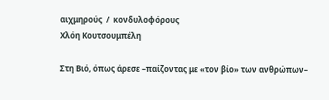αιχμηρούς  /  κονδυλοφόρους
Χλόη Κουτσουμπέλη

Στη Βιό, όπως άρεσε –παίζοντας με «τον βίο» των ανθρώπων–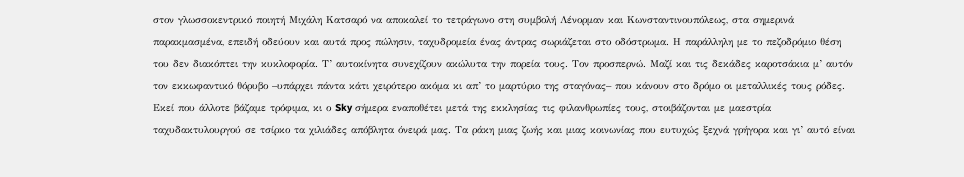στον γλωσσοκεντρικό ποιητή Μιχάλη Κατσαρό να αποκαλεί το τετράγωνο στη συμβολή Λένορμαν και Κωνσταντινουπόλεως, στα σημερινά παρακμασμένα, επειδή οδεύουν και αυτά προς πώλησιν, ταχυδρομεία ένας άντρας σωριάζεται στο οδόστρωμα. Η παράλληλη με το πεζοδρόμιο θέση του δεν διακόπτει την κυκλοφορία. Τ’ αυτοκίνητα συνεχίζουν ακώλυτα την πορεία τους. Τον προσπερνώ. Μαζί και τις δεκάδες καροτσάκια μ’ αυτόν τον εκκωφαντικό θόρυβο –υπάρχει πάντα κάτι χειρότερο ακόμα κι απ’ το μαρτύριο της σταγόνας– που κάνουν στο δρόμο οι μεταλλικές τους ρόδες. Εκεί που άλλοτε βάζαμε τρόφιμα, κι ο Sky σήμερα εναποθέτει μετά της εκκλησίας τις φιλανθρωπίες τους, στοιβάζονται με μαεστρία ταχυδακτυλουργού σε τσίρκο τα χιλιάδες απόβλητα όνειρά μας. Τα ράκη μιας ζωής και μιας κοινωνίας που ευτυχώς ξεχνά γρήγορα και γι’ αυτό είναι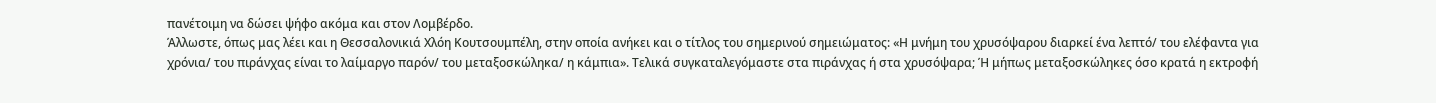πανέτοιμη να δώσει ψήφο ακόμα και στον Λομβέρδο.
Άλλωστε, όπως μας λέει και η Θεσσαλονικιά Χλόη Κουτσουμπέλη, στην οποία ανήκει και ο τίτλος του σημερινού σημειώματος: «Η μνήμη του χρυσόψαρου διαρκεί ένα λεπτό/ του ελέφαντα για χρόνια/ του πιράνχας είναι το λαίμαργο παρόν/ του μεταξοσκώληκα/ η κάμπια». Τελικά συγκαταλεγόμαστε στα πιράνχας ή στα χρυσόψαρα; Ή μήπως μεταξοσκώληκες όσο κρατά η εκτροφή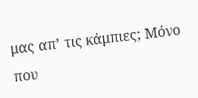μας απ’ τις κάμπιες; Μόνο που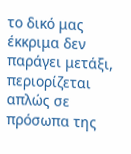το δικό μας έκκριμα δεν παράγει μετάξι, περιορίζεται απλώς σε πρόσωπα της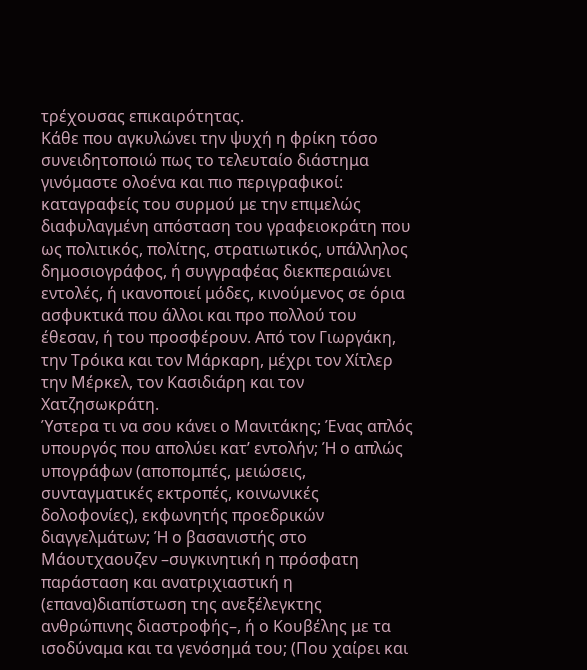τρέχουσας επικαιρότητας.
Κάθε που αγκυλώνει την ψυχή η φρίκη τόσο συνειδητοποιώ πως το τελευταίο διάστημα γινόμαστε ολοένα και πιο περιγραφικοί: καταγραφείς του συρμού με την επιμελώς διαφυλαγμένη απόσταση του γραφειοκράτη που ως πολιτικός, πολίτης, στρατιωτικός, υπάλληλος δημοσιογράφος, ή συγγραφέας διεκπεραιώνει εντολές, ή ικανοποιεί μόδες, κινούμενος σε όρια ασφυκτικά που άλλοι και προ πολλού του έθεσαν, ή του προσφέρουν. Από τον Γιωργάκη, την Τρόικα και τον Μάρκαρη, μέχρι τον Χίτλερ την Μέρκελ, τον Κασιδιάρη και τον Χατζησωκράτη.
Ύστερα τι να σου κάνει ο Μανιτάκης; Ένας απλός υπουργός που απολύει κατ’ εντολήν; Ή ο απλώς υπογράφων (αποπομπές, μειώσεις, συνταγματικές εκτροπές, κοινωνικές δολοφονίες), εκφωνητής προεδρικών διαγγελμάτων; Ή ο βασανιστής στο Μάουτχαουζεν –συγκινητική η πρόσφατη παράσταση και ανατριχιαστική η (επανα)διαπίστωση της ανεξέλεγκτης ανθρώπινης διαστροφής–, ή ο Κουβέλης με τα ισοδύναμα και τα γενόσημά του; (Που χαίρει και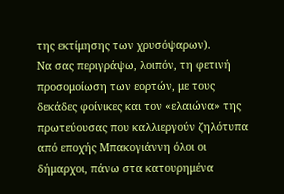της εκτίμησης των χρυσόψαρων).
Να σας περιγράψω, λοιπόν, τη φετινή προσομοίωση των εορτών, με τους δεκάδες φοίνικες και τον «ελαιώνα» της πρωτεύουσας που καλλιεργούν ζηλότυπα από εποχής Μπακογιάννη όλοι οι δήμαρχοι, πάνω στα κατουρημένα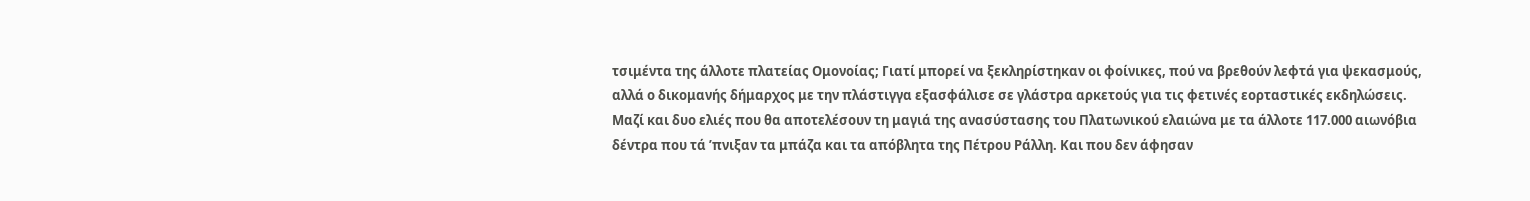τσιμέντα της άλλοτε πλατείας Ομονοίας; Γιατί μπορεί να ξεκληρίστηκαν οι φοίνικες, πού να βρεθούν λεφτά για ψεκασμούς, αλλά ο δικομανής δήμαρχος με την πλάστιγγα εξασφάλισε σε γλάστρα αρκετούς για τις φετινές εορταστικές εκδηλώσεις. Μαζί και δυο ελιές που θα αποτελέσουν τη μαγιά της ανασύστασης του Πλατωνικού ελαιώνα με τα άλλοτε 117.000 αιωνόβια δέντρα που τά ’πνιξαν τα μπάζα και τα απόβλητα της Πέτρου Ράλλη. Και που δεν άφησαν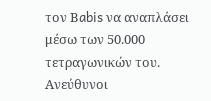τον Βabis να αναπλάσει μέσω των 50.000 τετραγωνικών του.
Ανεύθυνοι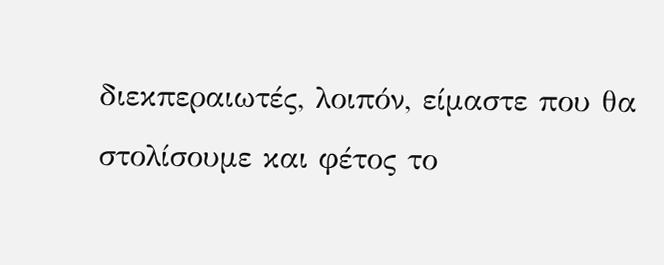διεκπεραιωτές, λοιπόν, είμαστε που θα στολίσουμε και φέτος το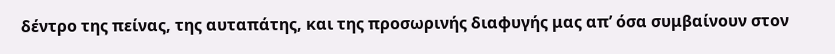δέντρο της πείνας, της αυταπάτης, και της προσωρινής διαφυγής μας απ’ όσα συμβαίνουν στον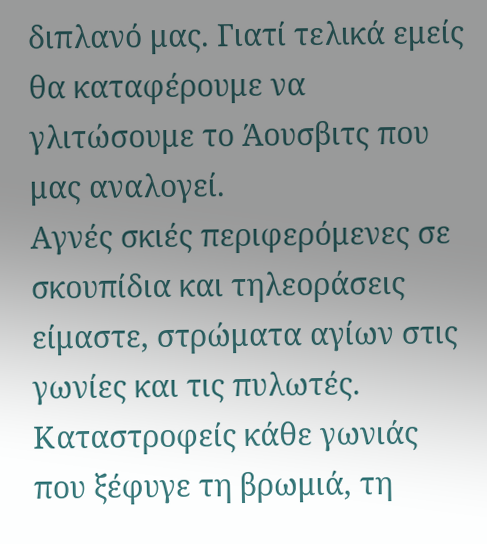διπλανό μας. Γιατί τελικά εμείς θα καταφέρουμε να γλιτώσουμε το Άουσβιτς που μας αναλογεί.
Αγνές σκιές περιφερόμενες σε σκουπίδια και τηλεοράσεις είμαστε, στρώματα αγίων στις γωνίες και τις πυλωτές. Καταστροφείς κάθε γωνιάς που ξέφυγε τη βρωμιά, τη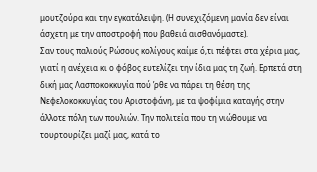μουτζούρα και την εγκατάλειψη. (Η συνεχιζόμενη μανία δεν είναι άσχετη με την αποστροφή που βαθειά αισθανόμαστε).
Σαν τους παλιούς Ρώσους κολίγους καίμε ό,τι πέφτει στα χέρια μας, γιατί η ανέχεια κι ο φόβος ευτελίζει την ίδια μας τη ζωή. Ερπετά στη δική μας Λασποκοκκυγία πού ’ρθε να πάρει τη θέση της Νεφελοκοκκυγίας του Αριστοφάνη, με τα ψοφίμια καταγής στην άλλοτε πόλη των πουλιών. Την πολιτεία που τη νιώθουμε να τουρτουρίζει μαζί μας, κατά το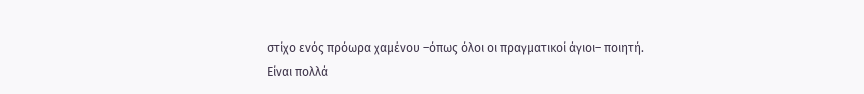στίχο ενός πρόωρα χαμένου –όπως όλοι οι πραγματικοί άγιοι– ποιητή.
Είναι πολλά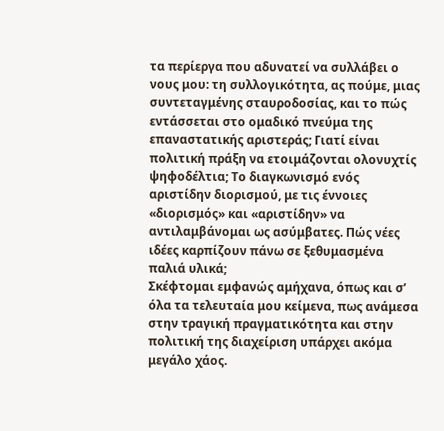τα περίεργα που αδυνατεί να συλλάβει ο νους μου: τη συλλογικότητα, ας πούμε, μιας συντεταγμένης σταυροδοσίας, και το πώς εντάσσεται στο ομαδικό πνεύμα της επαναστατικής αριστεράς; Γιατί είναι πολιτική πράξη να ετοιμάζονται ολονυχτίς ψηφοδέλτια; Το διαγκωνισμό ενός αριστίδην διορισμού, με τις έννοιες «διορισμός» και «αριστίδην» να αντιλαμβάνομαι ως ασύμβατες. Πώς νέες ιδέες καρπίζουν πάνω σε ξεθυμασμένα παλιά υλικά;
Σκέφτομαι εμφανώς αμήχανα, όπως και σ’ όλα τα τελευταία μου κείμενα, πως ανάμεσα στην τραγική πραγματικότητα και στην πολιτική της διαχείριση υπάρχει ακόμα μεγάλο χάος.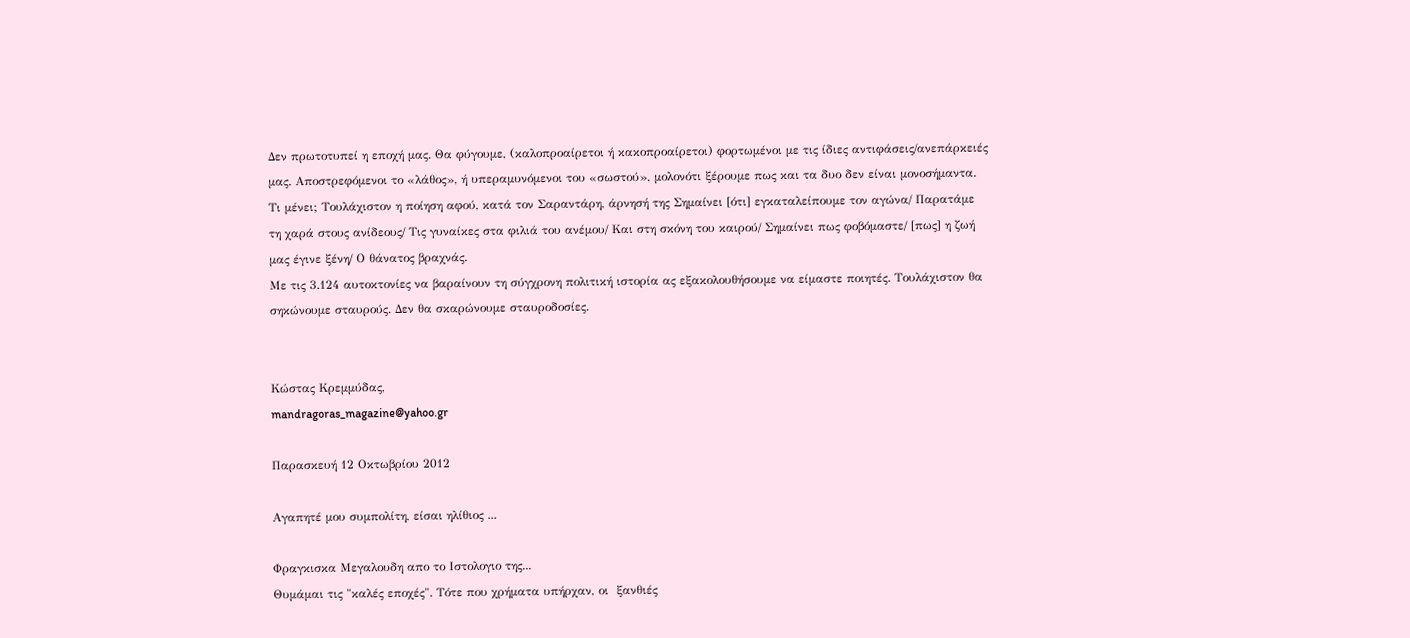Δεν πρωτοτυπεί η εποχή μας. Θα φύγουμε, (καλοπροαίρετοι ή κακοπροαίρετοι) φορτωμένοι με τις ίδιες αντιφάσεις/ανεπάρκειές μας. Αποστρεφόμενοι το «λάθος», ή υπεραμυνόμενοι του «σωστού», μολονότι ξέρουμε πως και τα δυο δεν είναι μονοσήμαντα.
Τι μένει; Τουλάχιστον η ποίηση αφού, κατά τον Σαραντάρη, άρνησή της Σημαίνει [ότι] εγκαταλείπουμε τον αγώνα/ Παρατάμε τη χαρά στους ανίδεους/ Τις γυναίκες στα φιλιά του ανέμου/ Και στη σκόνη του καιρού/ Σημαίνει πως φοβόμαστε/ [πως] η ζωή μας έγινε ξένη/ Ο θάνατος βραχνάς.
Με τις 3.124 αυτοκτονίες να βαραίνουν τη σύγχρονη πολιτική ιστορία ας εξακολουθήσουμε να είμαστε ποιητές. Τουλάχιστον θα σηκώνουμε σταυρούς. Δεν θα σκαρώνουμε σταυροδοσίες.


Κώστας Κρεμμύδας,
mandragoras_magazine@yahoo.gr

Παρασκευή 12 Οκτωβρίου 2012

Αγαπητέ μου συμπολίτη, είσαι ηλίθιος ...

Φραγκισκα Μεγαλουδη απο το Ιστολογιο της...
Θυμάμαι τις "καλές εποχές". Τότε που χρήματα υπήρχαν, οι  ξανθιές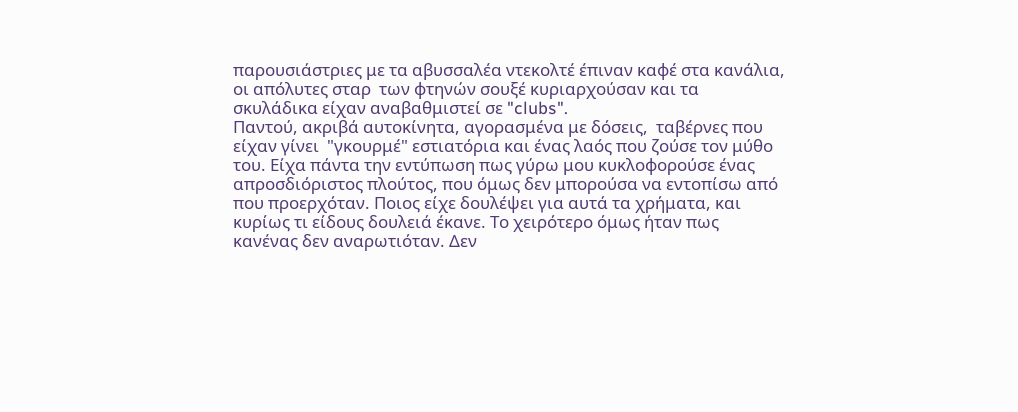παρουσιάστριες με τα αβυσσαλέα ντεκολτέ έπιναν καφέ στα κανάλια, οι απόλυτες σταρ  των φτηνών σουξέ κυριαρχούσαν και τα σκυλάδικα είχαν αναβαθμιστεί σε "clubs".
Παντού, ακριβά αυτοκίνητα, αγορασμένα με δόσεις,  ταβέρνες που είχαν γίνει  "γκουρμέ" εστιατόρια και ένας λαός που ζούσε τον μύθο του. Είχα πάντα την εντύπωση πως γύρω μου κυκλοφορούσε ένας απροσδιόριστος πλούτος, που όμως δεν μπορούσα να εντοπίσω από που προερχόταν. Ποιος είχε δουλέψει για αυτά τα χρήματα, και κυρίως τι είδους δουλειά έκανε. Το χειρότερο όμως ήταν πως κανένας δεν αναρωτιόταν. Δεν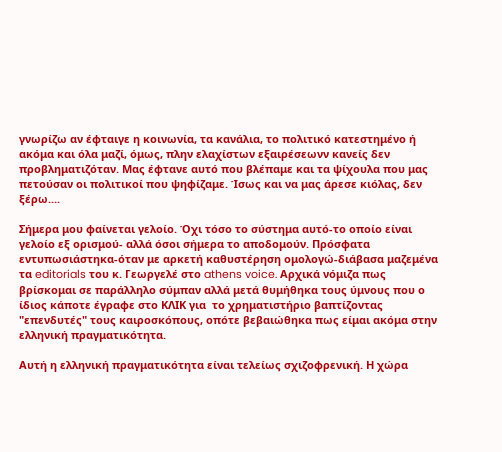γνωρίζω αν έφταιγε η κοινωνία, τα κανάλια, το πολιτικό κατεστημένο ή ακόμα και όλα μαζί, όμως, πλην ελαχίστων εξαιρέσεωνν κανείς δεν προβληματιζόταν. Μας έφτανε αυτό που βλέπαμε και τα ψίχουλα που μας πετούσαν οι πολιτικοί που ψηφίζαμε. Ίσως και να μας άρεσε κιόλας, δεν ξέρω....

Σήμερα μου φαίνεται γελοίο. Όχι τόσο το σύστημα αυτό-το οποίο είναι γελοίο εξ ορισμού- αλλά όσοι σήμερα το αποδομούν. Πρόσφατα εντυπωσιάστηκα-όταν με αρκετή καθυστέρηση ομολογώ-διάβασα μαζεμένα τα editorials του κ. Γεωργελέ στο athens voice. Αρχικά νόμιζα πως βρίσκομαι σε παράλληλο σύμπαν αλλά μετά θυμήθηκα τους ύμνους που ο ίδιος κάποτε έγραφε στο ΚΛΙΚ για  το χρηματιστήριο βαπτίζοντας  "επενδυτές" τους καιροσκόπους, οπότε βεβαιώθηκα πως είμαι ακόμα στην ελληνική πραγματικότητα.

Αυτή η ελληνική πραγματικότητα είναι τελείως σχιζοφρενική. Η χώρα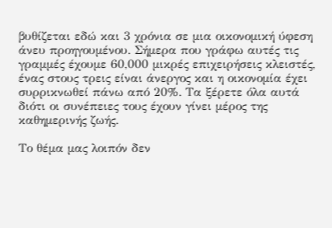βυθίζεται εδώ και 3 χρόνια σε μια οικονομική ύφεση άνευ προηγουμένου. Σήμερα που γράφω αυτές τις γραμμές έχουμε 60,000 μικρές επιχειρήσεις κλειστές, ένας στους τρεις είναι άνεργος και η οικονομία έχει συρρικνωθεί πάνω από 20%. Τα ξέρετε όλα αυτά διότι οι συνέπειες τους έχουν γίνει μέρος της καθημερινής ζωής.

Το θέμα μας λοιπόν δεν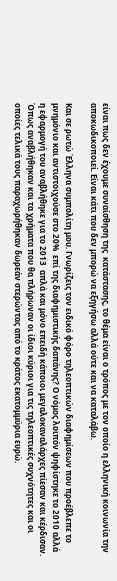είναι πως δεν έχουμε συναίσθηση της  κατάστασης, το θέμα είναι ο τρόπος με τον οποίο η ελληνική κοινωνία την αποκωδικοποιεί. Είναι κάτι που δεν μπορώ να εξηγήσω αλλά ούτε και να καταλάβω.

Και σε ρωτώ Έλληνα συμπολίτη μου. Γνωρίζεις τον ειδικό φόρο τηλεοπτικών διαφημίσεων που προέβλεπε το μνημόνιο και αντιστοιχούσε στο 20%  επί της διαφημιστικής δαπάνης? Ο νόμος λοιπόν ψηφίστηκε το 2010 αλλά η εφαρμογή του αναβλήθηκε για το 2013  απλά και μόνο επειδή κάποιοι μεγαλοκαναλάρχες πίεσαν και κέρδισαν.  Όπως αναβλήθηκαν και τα χρήματα που θα πλήρωναν οι ίδιοι κύριοι για τις τηλεοπτικές συχνότητες και οι οποίες τελικά τους παραχωρήθηκαν δωρεάν στερώντας από το κράτος εκατομμύρια ευρώ.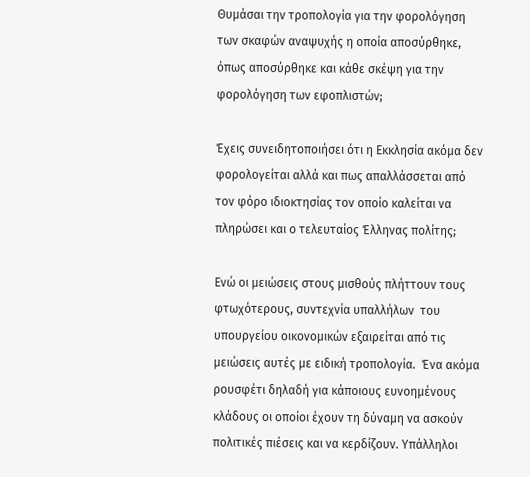Θυμάσαι την τροπολογία για την φορολόγηση των σκαφών αναψυχής η οποία αποσύρθηκε, όπως αποσύρθηκε και κάθε σκέψη για την φορολόγηση των εφοπλιστών;

Έχεις συνειδητοποιήσει ότι η Εκκλησία ακόμα δεν φορολογείται αλλά και πως απαλλάσσεται από τον φόρο ιδιοκτησίας τον οποίο καλείται να πληρώσει και ο τελευταίος Έλληνας πολίτης;

Ενώ οι μειώσεις στους μισθούς πλήττουν τους φτωχότερους, συντεχνία υπαλλήλων  του υπουργείου οικονομικών εξαιρείται από τις μειώσεις αυτές με ειδική τροπολογία.  Ένα ακόμα ρουσφέτι δηλαδή για κάποιους ευνοημένους κλάδους οι οποίοι έχουν τη δύναμη να ασκούν πολιτικές πιέσεις και να κερδίζουν. Υπάλληλοι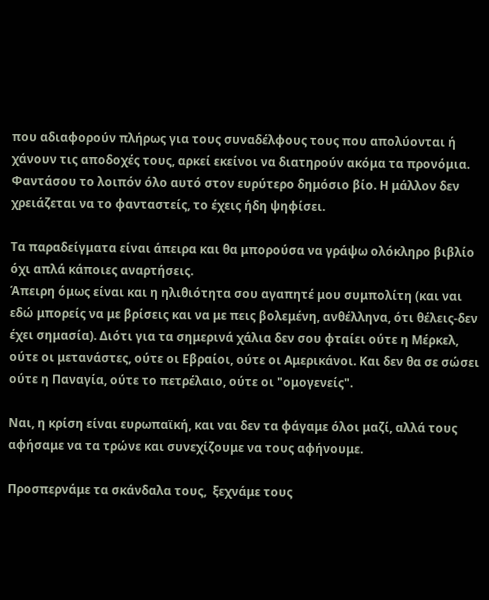που αδιαφορούν πλήρως για τους συναδέλφους τους που απολύονται ή χάνουν τις αποδοχές τους, αρκεί εκείνοι να διατηρούν ακόμα τα προνόμια.
Φαντάσου το λοιπόν όλο αυτό στον ευρύτερο δημόσιο βίο. Η μάλλον δεν χρειάζεται να το φανταστείς, το έχεις ήδη ψηφίσει.

Τα παραδείγματα είναι άπειρα και θα μπορούσα να γράψω ολόκληρο βιβλίο όχι απλά κάποιες αναρτήσεις.
Άπειρη όμως είναι και η ηλιθιότητα σου αγαπητέ μου συμπολίτη (και ναι εδώ μπορείς να με βρίσεις και να με πεις βολεμένη, ανθέλληνα, ότι θέλεις-δεν έχει σημασία). Διότι για τα σημερινά χάλια δεν σου φταίει ούτε η Μέρκελ, ούτε οι μετανάστες, ούτε οι Εβραίοι, ούτε οι Αμερικάνοι. Και δεν θα σε σώσει ούτε η Παναγία, ούτε το πετρέλαιο, ούτε οι "ομογενείς".

Ναι, η κρίση είναι ευρωπαϊκή, και ναι δεν τα φάγαμε όλοι μαζί, αλλά τους αφήσαμε να τα τρώνε και συνεχίζουμε να τους αφήνουμε.

Προσπερνάμε τα σκάνδαλα τους,  ξεχνάμε τους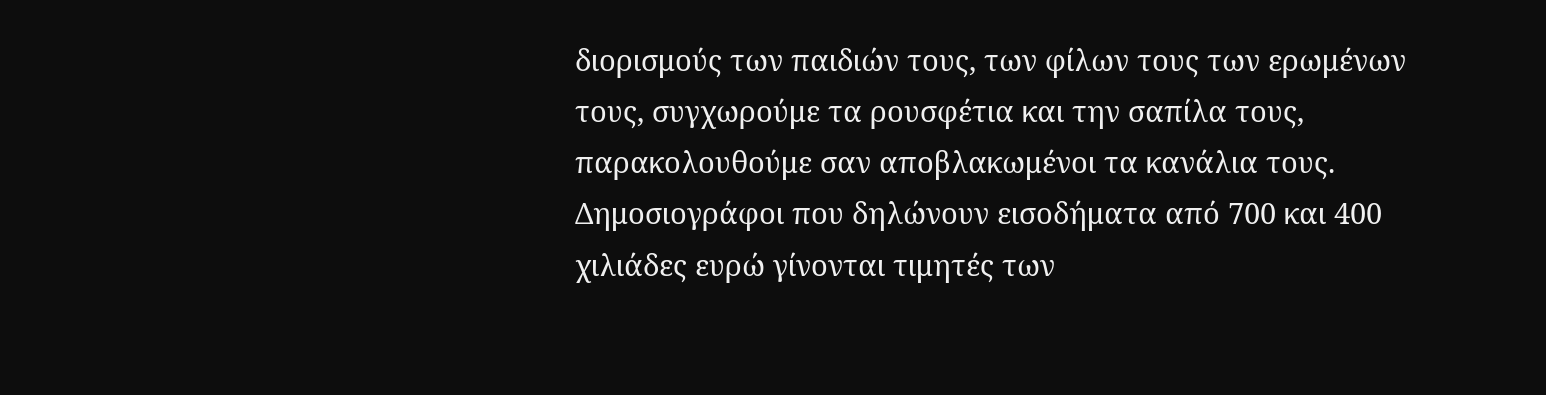διορισμούς των παιδιών τους, των φίλων τους των ερωμένων τους, συγχωρούμε τα ρουσφέτια και την σαπίλα τους, παρακολουθούμε σαν αποβλακωμένοι τα κανάλια τους. Δημοσιογράφοι που δηλώνουν εισοδήματα από 700 και 400 χιλιάδες ευρώ γίνονται τιμητές των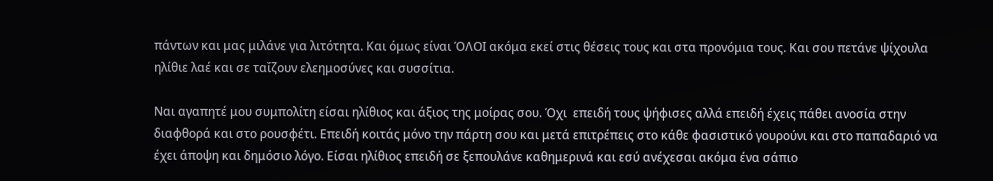πάντων και μας μιλάνε για λιτότητα. Και όμως είναι ΌΛΟΙ ακόμα εκεί στις θέσεις τους και στα προνόμια τους. Και σου πετάνε ψίχουλα ηλίθιε λαέ και σε ταΐζουν ελεημοσύνες και συσσίτια.

Ναι αγαπητέ μου συμπολίτη είσαι ηλίθιος και άξιος της μοίρας σου. Όχι  επειδή τους ψήφισες αλλά επειδή έχεις πάθει ανοσία στην διαφθορά και στο ρουσφέτι. Επειδή κοιτάς μόνο την πάρτη σου και μετά επιτρέπεις στο κάθε φασιστικό γουρούνι και στο παπαδαριό να έχει άποψη και δημόσιο λόγο. Είσαι ηλίθιος επειδή σε ξεπουλάνε καθημερινά και εσύ ανέχεσαι ακόμα ένα σάπιο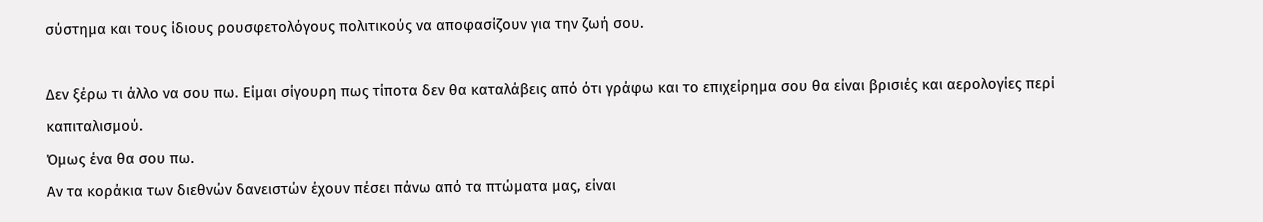σύστημα και τους ίδιους ρουσφετολόγους πολιτικούς να αποφασίζουν για την ζωή σου.

Δεν ξέρω τι άλλο να σου πω. Είμαι σίγουρη πως τίποτα δεν θα καταλάβεις από ότι γράφω και το επιχείρημα σου θα είναι βρισιές και αερολογίες περί καπιταλισμού.
Όμως ένα θα σου πω.
Αν τα κοράκια των διεθνών δανειστών έχουν πέσει πάνω από τα πτώματα μας, είναι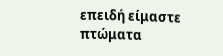επειδή είμαστε πτώματα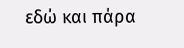εδώ και πάρα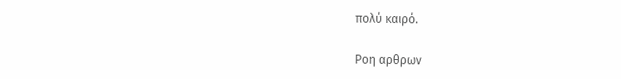πολύ καιρό.

Ροη αρθρων